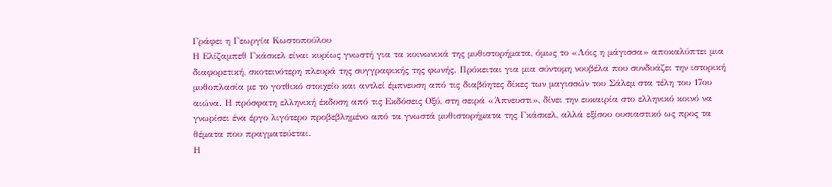Γράφει η Γεωργία Κωστοπούλου
Η Ελίζαμπεθ Γκάσκελ είναι κυρίως γνωστή για τα κοινωνικά της μυθιστορήματα, όμως το «Λόις η μάγισσα» αποκαλύπτει μια διαφορετική, σκοτεινότερη πλευρά της συγγραφικής της φωνής. Πρόκειται για μια σύντομη νουβέλα που συνδυάζει την ιστορική μυθοπλασία με το γοτθικό στοιχείο και αντλεί έμπνευση από τις διαβόητες δίκες των μαγισσών του Σάλεμ στα τέλη του 17ου αιώνα. Η πρόσφατη ελληνική έκδοση από τις Εκδόσεις Οξύ, στη σειρά «Άπνευστι», δίνει την ευκαιρία στο ελληνικό κοινό να γνωρίσει ένα έργο λιγότερο προβεβλημένο από τα γνωστά μυθιστορήματα της Γκάσκελ, αλλά εξίσου ουσιαστικό ως προς τα θέματα που πραγματεύεται.
Η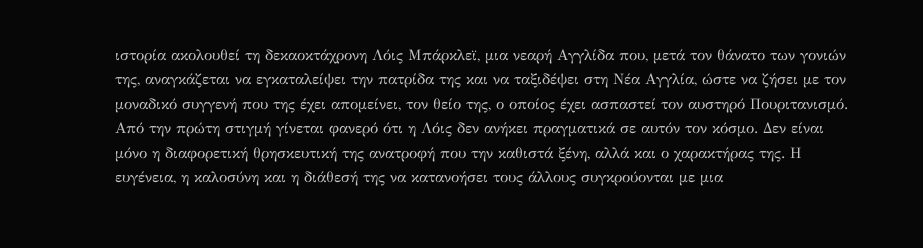ιστορία ακολουθεί τη δεκαοκτάχρονη Λόις Μπάρκλεϊ, μια νεαρή Αγγλίδα που, μετά τον θάνατο των γονιών της, αναγκάζεται να εγκαταλείψει την πατρίδα της και να ταξιδέψει στη Νέα Αγγλία, ώστε να ζήσει με τον μοναδικό συγγενή που της έχει απομείνει, τον θείο της, ο οποίος έχει ασπαστεί τον αυστηρό Πουριτανισμό. Από την πρώτη στιγμή γίνεται φανερό ότι η Λόις δεν ανήκει πραγματικά σε αυτόν τον κόσμο. Δεν είναι μόνο η διαφορετική θρησκευτική της ανατροφή που την καθιστά ξένη, αλλά και ο χαρακτήρας της. Η ευγένεια, η καλοσύνη και η διάθεσή της να κατανοήσει τους άλλους συγκρούονται με μια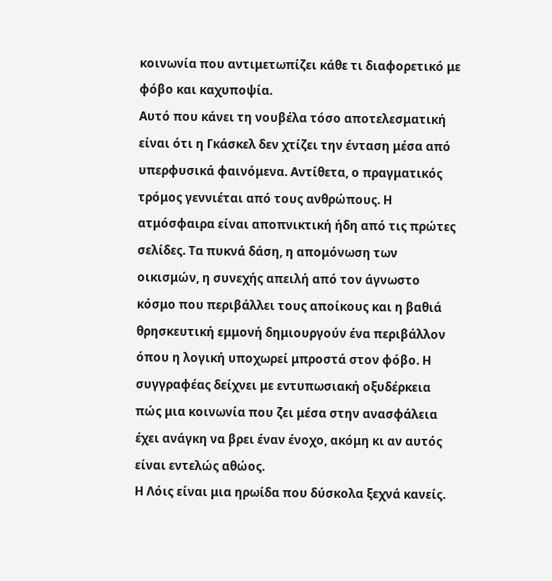κοινωνία που αντιμετωπίζει κάθε τι διαφορετικό με φόβο και καχυποψία.
Αυτό που κάνει τη νουβέλα τόσο αποτελεσματική είναι ότι η Γκάσκελ δεν χτίζει την ένταση μέσα από υπερφυσικά φαινόμενα. Αντίθετα, ο πραγματικός τρόμος γεννιέται από τους ανθρώπους. Η ατμόσφαιρα είναι αποπνικτική ήδη από τις πρώτες σελίδες. Τα πυκνά δάση, η απομόνωση των οικισμών, η συνεχής απειλή από τον άγνωστο κόσμο που περιβάλλει τους αποίκους και η βαθιά θρησκευτική εμμονή δημιουργούν ένα περιβάλλον όπου η λογική υποχωρεί μπροστά στον φόβο. Η συγγραφέας δείχνει με εντυπωσιακή οξυδέρκεια πώς μια κοινωνία που ζει μέσα στην ανασφάλεια έχει ανάγκη να βρει έναν ένοχο, ακόμη κι αν αυτός είναι εντελώς αθώος.
Η Λόις είναι μια ηρωίδα που δύσκολα ξεχνά κανείς.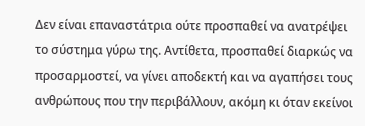Δεν είναι επαναστάτρια ούτε προσπαθεί να ανατρέψει το σύστημα γύρω της. Αντίθετα, προσπαθεί διαρκώς να προσαρμοστεί, να γίνει αποδεκτή και να αγαπήσει τους ανθρώπους που την περιβάλλουν, ακόμη κι όταν εκείνοι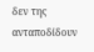δεν της ανταποδίδουν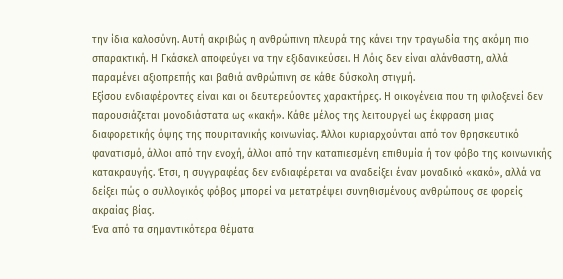την ίδια καλοσύνη. Αυτή ακριβώς η ανθρώπινη πλευρά της κάνει την τραγωδία της ακόμη πιο σπαρακτική. Η Γκάσκελ αποφεύγει να την εξιδανικεύσει. Η Λόις δεν είναι αλάνθαστη, αλλά παραμένει αξιοπρεπής και βαθιά ανθρώπινη σε κάθε δύσκολη στιγμή.
Εξίσου ενδιαφέροντες είναι και οι δευτερεύοντες χαρακτήρες. Η οικογένεια που τη φιλοξενεί δεν παρουσιάζεται μονοδιάστατα ως «κακή». Κάθε μέλος της λειτουργεί ως έκφραση μιας διαφορετικής όψης της πουριτανικής κοινωνίας. Άλλοι κυριαρχούνται από τον θρησκευτικό φανατισμό, άλλοι από την ενοχή, άλλοι από την καταπιεσμένη επιθυμία ή τον φόβο της κοινωνικής κατακραυγής. Έτσι, η συγγραφέας δεν ενδιαφέρεται να αναδείξει έναν μοναδικό «κακό», αλλά να δείξει πώς ο συλλογικός φόβος μπορεί να μετατρέψει συνηθισμένους ανθρώπους σε φορείς ακραίας βίας.
Ένα από τα σημαντικότερα θέματα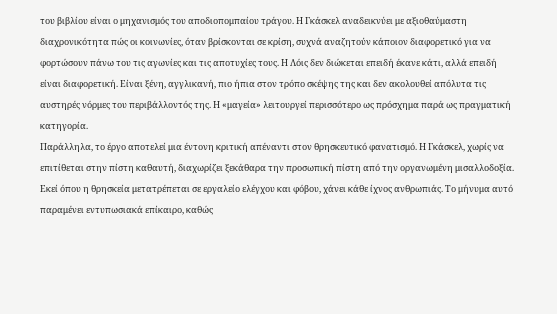του βιβλίου είναι ο μηχανισμός του αποδιοπομπαίου τράγου. Η Γκάσκελ αναδεικνύει με αξιοθαύμαστη διαχρονικότητα πώς οι κοινωνίες, όταν βρίσκονται σε κρίση, συχνά αναζητούν κάποιον διαφορετικό για να φορτώσουν πάνω του τις αγωνίες και τις αποτυχίες τους. Η Λόις δεν διώκεται επειδή έκανε κάτι, αλλά επειδή είναι διαφορετική. Είναι ξένη, αγγλικανή, πιο ήπια στον τρόπο σκέψης της και δεν ακολουθεί απόλυτα τις αυστηρές νόρμες του περιβάλλοντός της. Η «μαγεία» λειτουργεί περισσότερο ως πρόσχημα παρά ως πραγματική κατηγορία.
Παράλληλα, το έργο αποτελεί μια έντονη κριτική απέναντι στον θρησκευτικό φανατισμό. Η Γκάσκελ, χωρίς να επιτίθεται στην πίστη καθαυτή, διαχωρίζει ξεκάθαρα την προσωπική πίστη από την οργανωμένη μισαλλοδοξία. Εκεί όπου η θρησκεία μετατρέπεται σε εργαλείο ελέγχου και φόβου, χάνει κάθε ίχνος ανθρωπιάς. Το μήνυμα αυτό παραμένει εντυπωσιακά επίκαιρο, καθώς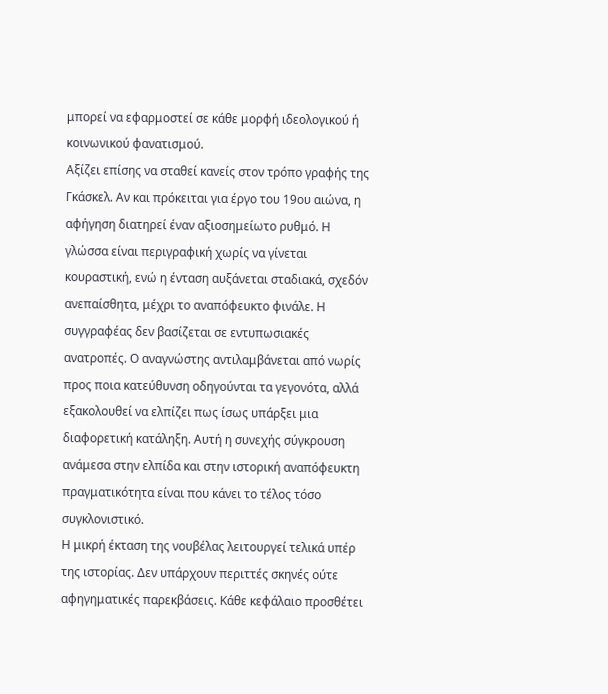μπορεί να εφαρμοστεί σε κάθε μορφή ιδεολογικού ή κοινωνικού φανατισμού.
Αξίζει επίσης να σταθεί κανείς στον τρόπο γραφής της Γκάσκελ. Αν και πρόκειται για έργο του 19ου αιώνα, η αφήγηση διατηρεί έναν αξιοσημείωτο ρυθμό. Η γλώσσα είναι περιγραφική χωρίς να γίνεται κουραστική, ενώ η ένταση αυξάνεται σταδιακά, σχεδόν ανεπαίσθητα, μέχρι το αναπόφευκτο φινάλε. Η συγγραφέας δεν βασίζεται σε εντυπωσιακές ανατροπές. Ο αναγνώστης αντιλαμβάνεται από νωρίς προς ποια κατεύθυνση οδηγούνται τα γεγονότα, αλλά εξακολουθεί να ελπίζει πως ίσως υπάρξει μια διαφορετική κατάληξη. Αυτή η συνεχής σύγκρουση ανάμεσα στην ελπίδα και στην ιστορική αναπόφευκτη πραγματικότητα είναι που κάνει το τέλος τόσο συγκλονιστικό.
Η μικρή έκταση της νουβέλας λειτουργεί τελικά υπέρ της ιστορίας. Δεν υπάρχουν περιττές σκηνές ούτε αφηγηματικές παρεκβάσεις. Κάθε κεφάλαιο προσθέτει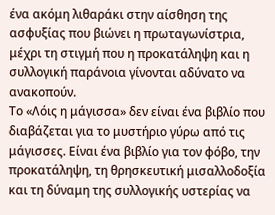ένα ακόμη λιθαράκι στην αίσθηση της ασφυξίας που βιώνει η πρωταγωνίστρια, μέχρι τη στιγμή που η προκατάληψη και η συλλογική παράνοια γίνονται αδύνατο να ανακοπούν.
Το «Λόις η μάγισσα» δεν είναι ένα βιβλίο που διαβάζεται για το μυστήριο γύρω από τις μάγισσες. Είναι ένα βιβλίο για τον φόβο, την προκατάληψη, τη θρησκευτική μισαλλοδοξία και τη δύναμη της συλλογικής υστερίας να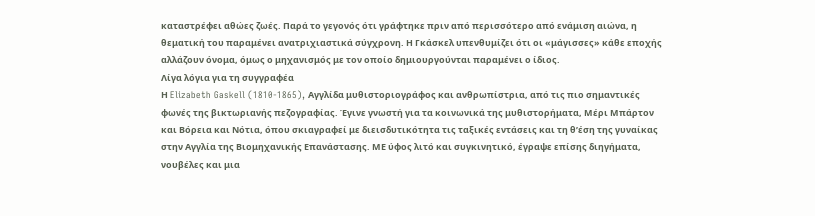καταστρέφει αθώες ζωές. Παρά το γεγονός ότι γράφτηκε πριν από περισσότερο από ενάμιση αιώνα, η θεματική του παραμένει ανατριχιαστικά σύγχρονη. Η Γκάσκελ υπενθυμίζει ότι οι «μάγισσες» κάθε εποχής αλλάζουν όνομα, όμως ο μηχανισμός με τον οποίο δημιουργούνται παραμένει ο ίδιος.
Λίγα λόγια για τη συγγραφέα
Η Elizabeth Gaskell (1810-1865), Αγγλίδα μυθιστοριογράφος και ανθρωπίστρια, από τις πιο σημαντικές φωνές της βικτωριανής πεζογραφίας. Έγινε γνωστή για τα κοινωνικά της μυθιστορήματα, Μέρι Μπάρτον και Βόρεια και Νότια, όπου σκιαγραφεί με διεισδυτικότητα τις ταξικές εντάσεις και τη θ’έση της γυναίκας στην Αγγλία της Βιομηχανικής Επανάστασης. ΜΕ ύφος λιτό και συγκινητικό, έγραψε επίσης διηγήματα, νουβέλες και μια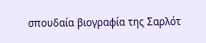σπουδαία βιογραφία της Σαρλότ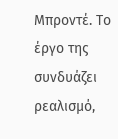Μπροντέ. Το έργο της συνδυάζει ρεαλισμό,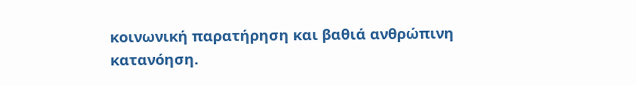κοινωνική παρατήρηση και βαθιά ανθρώπινη κατανόηση.